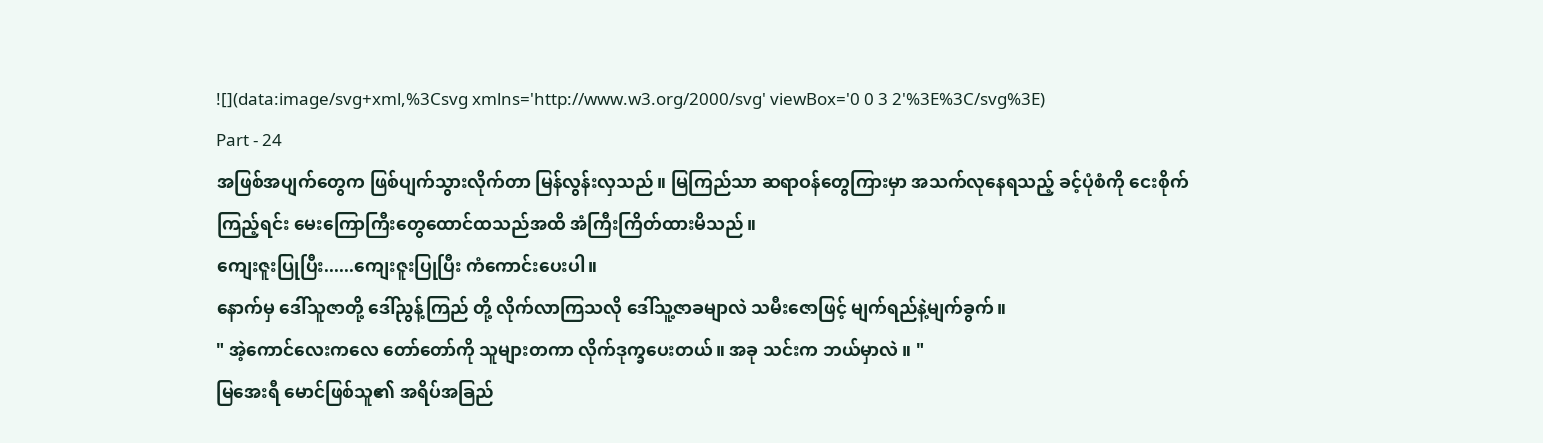![](data:image/svg+xml,%3Csvg xmlns='http://www.w3.org/2000/svg' viewBox='0 0 3 2'%3E%3C/svg%3E)
Part - 24
အဖြစ်အပျက်တွေက ဖြစ်ပျက်သွားလိုက်တာ မြန်လွန်းလှသည်။ မြကြည်သာ ဆရာဝန်တွေကြားမှာ အသက်လုနေရသည့် ခင့်ပုံစံကို ငေးစိုက်ကြည့်ရင်း မေးကြောကြီးတွေထောင်ထသည်အထိ အံကြီးကြိတ်ထားမိသည်။
ကျေးဇူးပြုပြီး......ကျေးဇူးပြုပြီး ကံကောင်းပေးပါ။
နောက်မှ ဒေါ်သူဇာတို့ ဒေါ်ညွန့်ကြည် တို့ လိုက်လာကြသလို ဒေါ်သူ့ဇာခမျာလဲ သမီးဇောဖြင့် မျက်ရည်နဲ့မျက်ခွက်။
" အဲ့ကောင်လေးကလေ တော်တော်ကို သူများတကာ လိုက်ဒုက္ခပေးတယ်။ အခု သင်းက ဘယ်မှာလဲ ။ "
မြအေးရီ မောင်ဖြစ်သူ၏ အရိပ်အခြည်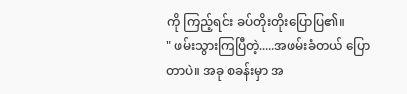ကို ကြည့်ရင်း ခပ်တိုးတိုးပြောပြ၏။
" ဖမ်းသွားကြပြီတဲ့.....အဖမ်းခံတယ် ပြောတာပဲ။ အခု စခန်းမှာ အ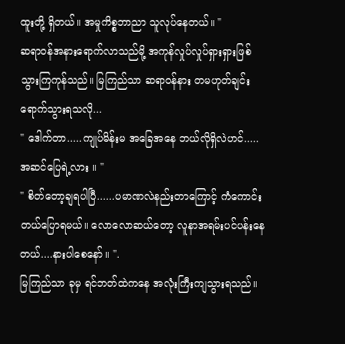ထူးတို့ ရှိတယ်။ အမှုကိစ္စဘာညာ သူလုပ်နေတယ်။ "
ဆရာဝန်အနားရောက်လာသည်မို့ အကုန်လှုပ်လှုပ်ရှားရှားဖြစ်သွားကြကုန်သည်။ မြကြည်သာ ဆရာဝန်နား တမဟုတ်ချင်း ရောက်သွားရသလို...
" ဒေါက်တာ.....ကျုပ်မိန်းမ အခြေအနေ ဘယ်လိုရှိလဲဟင်..... အဆင်ပြေရဲ့လား ။ "
" စိတ်တော့ချရပါပြီ......ပမာဏလဲနည်းတာကြောင့် ကံကောင်းတယ်ပြောရမယ်။ လောလောဆယ်တော့ လူနာအရမ်းပင်ပန်းနေတယ်....နားပါစေနော်။ ".
မြကြည်သာ ခုမှ ရင်ဘတ်ထဲကနေ အလုံးကြီးကျသွားရသည်။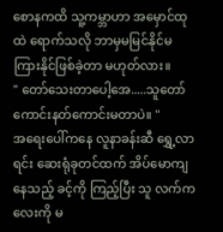စောနကထိ သူ့ကမ္ဘာဟာ အမှောင်ထုထဲ ရောက်သလို ဘာမှမမြင်နိုင်မကြားနိုင်ဖြစ်ခဲ့တာ မဟုတ်လား။
" တော်သေးတာပေါ့အေ.....သူတော်ကောင်းနတ်ကောင်းမတာပဲ။ "
အရေးပေါ်ကနေ လူနာခန်းဆီ ရွှေ့လာရင်း ဆေးရုံခုတင်ထက် အိပ်မောကျနေသည့် ခင့်ကို ကြည့်ပြီး သူ လက်ကလေးကို မ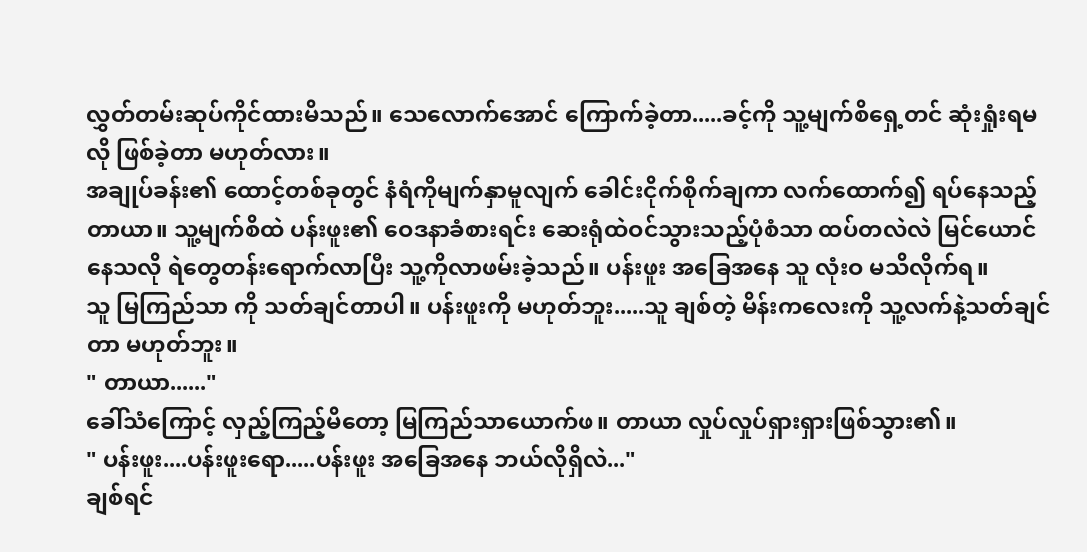လွှတ်တမ်းဆုပ်ကိုင်ထားမိသည်။ သေလောက်အောင် ကြောက်ခဲ့တာ.....ခင့်ကို သူ့မျက်စိရှေ့တင် ဆုံးရှုံးရမလို ဖြစ်ခဲ့တာ မဟုတ်လား။
အချုပ်ခန်း၏ ထောင့်တစ်ခုတွင် နံရံကိုမျက်နှာမူလျက် ခေါင်းငိုက်စိုက်ချကာ လက်ထောက်၍ ရပ်နေသည့် တာယာ။ သူ့မျက်စိထဲ ပန်းဖူး၏ ဝေဒနာခံစားရင်း ဆေးရုံထဲဝင်သွားသည့်ပုံစံသာ ထပ်တလဲလဲ မြင်ယောင်နေသလို ရဲတွေတန်းရောက်လာပြီး သူ့ကိုလာဖမ်းခဲ့သည်။ ပန်းဖူး အခြေအနေ သူ လုံးဝ မသိလိုက်ရ။
သူ မြကြည်သာ ကို သတ်ချင်တာပါ။ ပန်းဖူးကို မဟုတ်ဘူး.....သူ ချစ်တဲ့ မိန်းကလေးကို သူ့လက်နဲ့သတ်ချင်တာ မဟုတ်ဘူး။
" တာယာ......"
ခေါ်သံကြောင့် လှည့်ကြည့်မိတော့ မြကြည်သာယောက်ဖ။ တာယာ လှုပ်လှုပ်ရှားရှားဖြစ်သွား၏။
" ပန်းဖူး....ပန်းဖူးရော.....ပန်းဖူး အခြေအနေ ဘယ်လိုရှိလဲ..."
ချစ်ရင်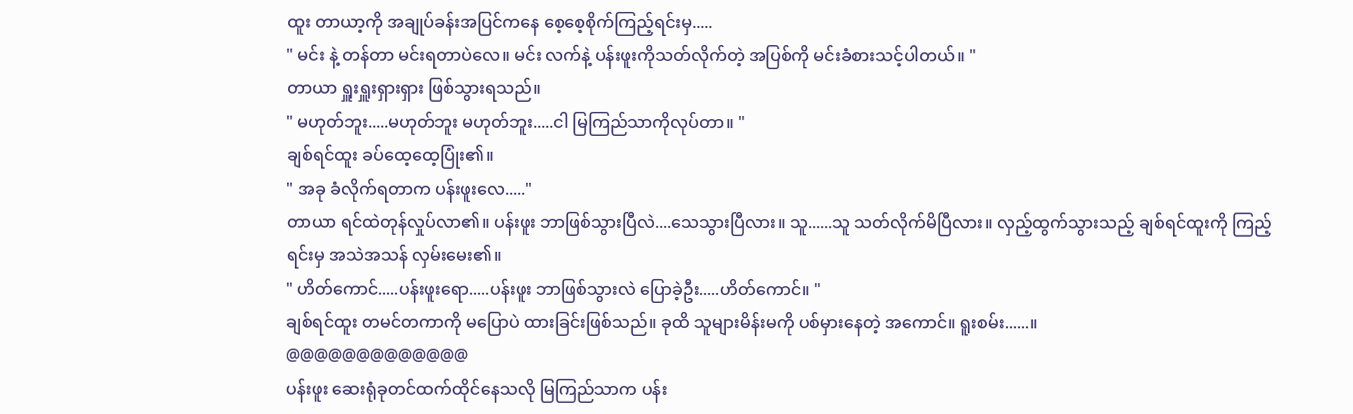ထူး တာယာ့ကို အချုပ်ခန်းအပြင်ကနေ စေ့စေ့စိုက်ကြည့်ရင်းမှ.....
" မင်း နဲ့ တန်တာ မင်းရတာပဲလေ။ မင်း လက်နဲ့ ပန်းဖူးကိုသတ်လိုက်တဲ့ အပြစ်ကို မင်းခံစားသင့်ပါတယ်။ "
တာယာ ရှူးရှူးရှားရှား ဖြစ်သွားရသည်။
" မဟုတ်ဘူး.....မဟုတ်ဘူး မဟုတ်ဘူး.....ငါ မြကြည်သာကိုလုပ်တာ။ "
ချစ်ရင်ထူး ခပ်ထေ့ထေ့ပြုံး၏။
" အခု ခံလိုက်ရတာက ပန်းဖူးလေ....."
တာယာ ရင်ထဲတုန်လှုပ်လာ၏။ ပန်းဖူး ဘာဖြစ်သွားပြီလဲ....သေသွားပြီလား။ သူ......သူ သတ်လိုက်မိပြီလား။ လှည့်ထွက်သွားသည့် ချစ်ရင်ထူးကို ကြည့်ရင်းမှ အသဲအသန် လှမ်းမေး၏။
" ဟိတ်ကောင်.....ပန်းဖူးရော.....ပန်းဖူး ဘာဖြစ်သွားလဲ ပြောခဲ့ဦး.....ဟိတ်ကောင်။ "
ချစ်ရင်ထူး တမင်တကာကို မပြောပဲ ထားခြင်းဖြစ်သည်။ ခုထိ သူများမိန်းမကို ပစ်မှားနေတဲ့ အကောင်။ ရူးစမ်း......။
@@@@@@@@@@@@@
ပန်းဖူး ဆေးရုံခုတင်ထက်ထိုင်နေသလို မြကြည်သာက ပန်း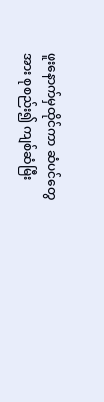ဖူးနောက်မှထိုင်ကာ ဆံပင်တွေအား စုစည်း၍ ကျစ်ဆံမြီး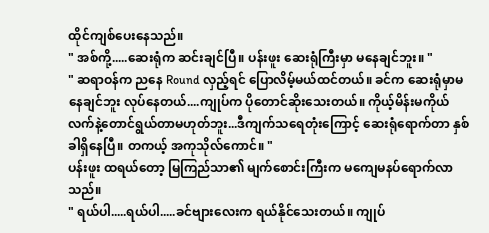ထိုင်ကျစ်ပေးနေသည်။
" အစ်ကို့.....ဆေးရုံက ဆင်းချင်ပြီ။ ပန်းဖူး ဆေးရုံကြီးမှာ မနေချင်ဘူး။ "
" ဆရာဝန်က ညနေ Round လှည့်ရင် ပြောလိမ့်မယ်ထင်တယ်။ ခင်က ဆေးရုံမှာမနေချင်ဘူး လုပ်နေတယ်....ကျုပ်က ပိုတောင်ဆိုးသေးတယ်။ ကိုယ့်မိန်းမကိုယ် လက်နဲ့တောင်ရွယ်တာမဟုတ်ဘူး...ဒီကျက်သရေတုံးကြောင့် ဆေးရုံရောက်တာ နှစ်ခါရှိနေပြီ။ တကယ့် အကုသိုလ်ကောင်။ "
ပန်းဖူး ထရယ်တော့ မြကြည်သာ၏ မျက်စောင်းကြီးက မကျေမနပ်ရောက်လာသည်။
" ရယ်ပါ.....ရယ်ပါ.....ခင်ဗျားလေးက ရယ်နိုင်သေးတယ်။ ကျုပ်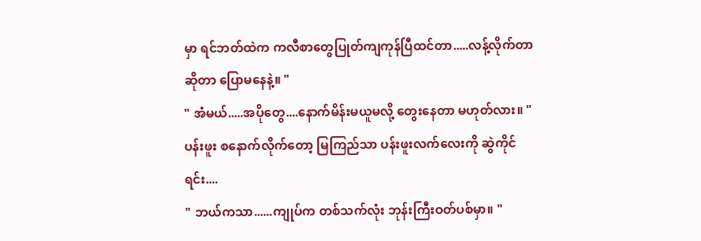မှာ ရင်ဘတ်ထဲက ကလီစာတွေပြုတ်ကျကုန်ပြီထင်တာ.....လန့်လိုက်တာဆိုတာ ပြောမနေနဲ့။ "
" အံမယ်.....အပိုတွေ....နောက်မိန်းမယူမလို့ တွေးနေတာ မဟုတ်လား။ "
ပန်းဖူး စနောက်လိုက်တော့ မြကြည်သာ ပန်းဖူးလက်လေးကို ဆွဲကိုင်ရင်း....
" ဘယ်ကသာ......ကျုပ်က တစ်သက်လုံး ဘုန်းကြီးဝတ်ပစ်မှာ။ "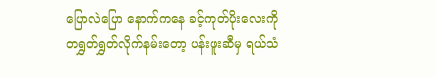ပြောလဲပြော နောက်ကနေ ခင့်ကုတ်ပိုးလေးကို တရွှတ်ရွှတ်လိုက်နမ်းတော့ ပန်းဖူးဆီမှ ရယ်သံ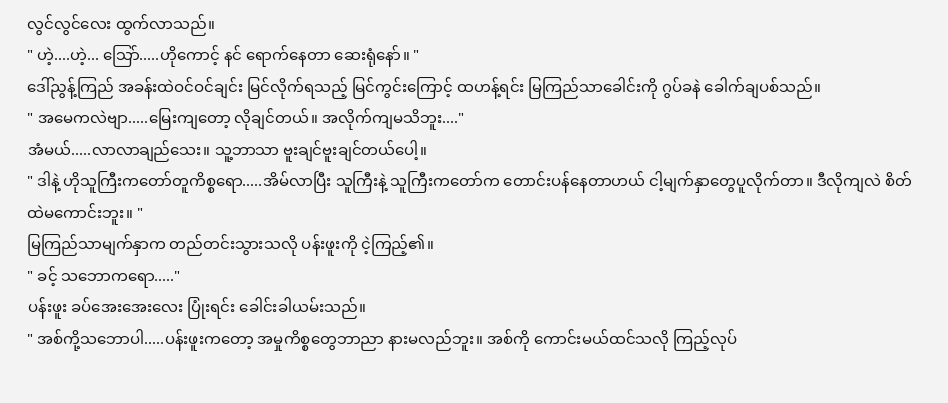လွင်လွင်လေး ထွက်လာသည်။
" ဟဲ့....ဟဲ့... သြော်.....ဟိုကောင့် နင် ရောက်နေတာ ဆေးရုံနော်။ "
ဒေါ်ညွန့်ကြည် အခန်းထဲဝင်ဝင်ချင်း မြင်လိုက်ရသည့် မြင်ကွင်းကြောင့် ထဟန့်ရင်း မြကြည်သာခေါင်းကို ဂွပ်ခနဲ ခေါက်ချပစ်သည်။
" အမေကလဲဗျာ.....မြေးကျတော့ လိုချင်တယ်။ အလိုက်ကျမသိဘူး...."
အံမယ်.....လာလာချည်သေး။ သူ့ဘာသာ ဗူးချင်ဗူးချင်တယ်ပေါ့။
" ဒါနဲ့ ဟိုသူကြီးကတော်တူကိစ္စရော.....အိမ်လာပြီး သူကြီးနဲ့ သူကြီးကတော်က တောင်းပန်နေတာဟယ် ငါ့မျက်နှာတွေပူလိုက်တာ။ ဒီလိုကျလဲ စိတ်ထဲမကောင်းဘူး။ "
မြကြည်သာမျက်နှာက တည်တင်းသွားသလို ပန်းဖူးကို ငဲ့ကြည့်၏။
" ခင့် သဘောကရော....."
ပန်းဖူး ခပ်အေးအေးလေး ပြုံးရင်း ခေါင်းခါယမ်းသည်။
" အစ်ကို့သဘောပါ.....ပန်းဖူးကတော့ အမှုကိစ္စတွေဘာညာ နားမလည်ဘူး။ အစ်ကို ကောင်းမယ်ထင်သလို ကြည့်လုပ်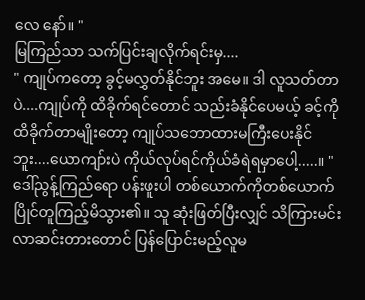လေ နော်။ "
မြကြည်သာ သက်ပြင်းချလိုက်ရင်းမှ....
" ကျုပ်ကတော့ ခွင့်မလွှတ်နိုင်ဘူး အမေ။ ဒါ လူသတ်တာပဲ....ကျုပ်ကို ထိခိုက်ရင်တောင် သည်းခံနိုင်ပေမယ့် ခင့်ကိုထိခိုက်တာမျိုးတော့ ကျုပ်သဘောထားမကြီးပေးနိုင်ဘူး....ယောကျာ်းပဲ ကိုယ်လုပ်ရင်ကိုယ်ခံရဲရမှာပေါ့.....။ "
ဒေါ်ညွန့်ကြည်ရော ပန်းဖူးပါ တစ်ယောက်ကိုတစ်ယောက် ပြိုင်တူကြည့်မိသွား၏။ သူ ဆုံးဖြတ်ပြီးလျှင် သိကြားမင်းလာဆင်းတားတောင် ပြန်ပြောင်းမည့်လူမ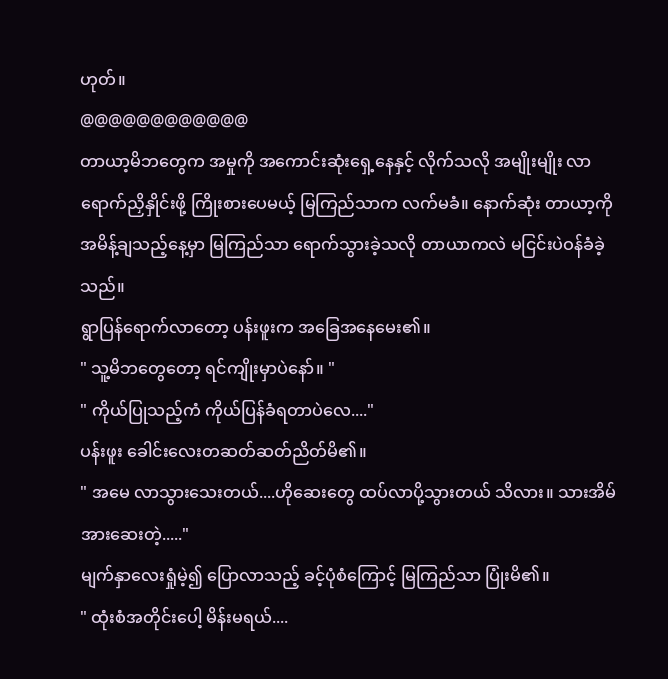ဟုတ်။
@@@@@@@@@@@@
တာယာ့မိဘတွေက အမှုကို အကောင်းဆုံးရှေ့နေနှင့် လိုက်သလို အမျိုးမျိုး လာရောက်ညှိနှိုင်းဖို့ ကြိုးစားပေမယ့် မြကြည်သာက လက်မခံ။ နောက်ဆုံး တာယာ့ကို အမိန့်ချသည့်နေ့မှာ မြကြည်သာ ရောက်သွားခဲ့သလို တာယာကလဲ မငြင်းပဲဝန်ခံခဲ့သည်။
ရွာပြန်ရောက်လာတော့ ပန်းဖူးက အခြေအနေမေး၏။
" သူ့မိဘတွေတော့ ရင်ကျိုးမှာပဲနော်။ "
" ကိုယ်ပြုသည့်ကံ ကိုယ်ပြန်ခံရတာပဲလေ...."
ပန်းဖူး ခေါင်းလေးတဆတ်ဆတ်ညိတ်မိ၏။
" အမေ လာသွားသေးတယ်....ဟိုဆေးတွေ ထပ်လာပို့သွားတယ် သိလား။ သားအိမ်အားဆေးတဲ့....."
မျက်နှာလေးရှုံမဲ့၍ ပြောလာသည့် ခင့်ပုံစံကြောင့် မြကြည်သာ ပြုံးမိ၏။
" ထုံးစံအတိုင်းပေါ့ မိန်းမရယ်....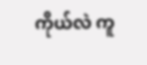ကိုယ်လဲ ကူ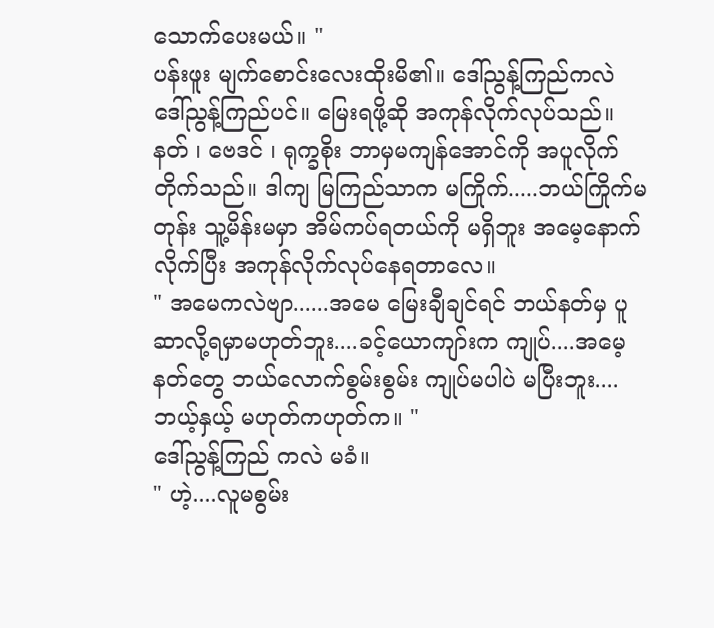သောက်ပေးမယ်။ "
ပန်းဖူး မျက်စောင်းလေးထိုးမိ၏။ ဒေါ်ညွန့်ကြည်ကလဲ ဒေါ်ညွန့်ကြည်ပင်။ မြေးရဖို့ဆို အကုန်လိုက်လုပ်သည်။ နတ် ၊ ဗေဒင် ၊ ရုက္ခစိုး ဘာမှမကျန်အောင်ကို အပူလိုက်တိုက်သည်။ ဒါကျ မြကြည်သာက မကြိုက်.....ဘယ်ကြိုက်မတုန်း သူ့မိန်းမမှာ အိမ်ကပ်ရတယ်ကို မရှိဘူး အမေ့နောက်လိုက်ပြီး အကုန်လိုက်လုပ်နေရတာလေ။
" အမေကလဲဗျာ......အမေ မြေးချီချင်ရင် ဘယ်နတ်မှ ပူဆာလို့ရမှာမဟုတ်ဘူး....ခင့်ယောကျာ်းက ကျုပ်....အမေ့နတ်တွေ ဘယ်လောက်စွမ်းစွမ်း ကျုပ်မပါပဲ မပြီးဘူး....ဘယ့်နှယ့် မဟုတ်ကဟုတ်က။ "
ဒေါ်ညွန့်ကြည် ကလဲ မခံ။
" ဟဲ့....လူမစွမ်း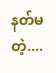နတ်မတဲ့....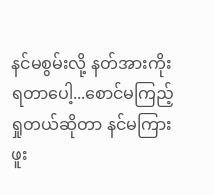နင်မစွမ်းလို့ နတ်အားကိုးရတာပေါ့...စောင်မကြည့်ရှုတယ်ဆိုတာ နင်မကြားဖူး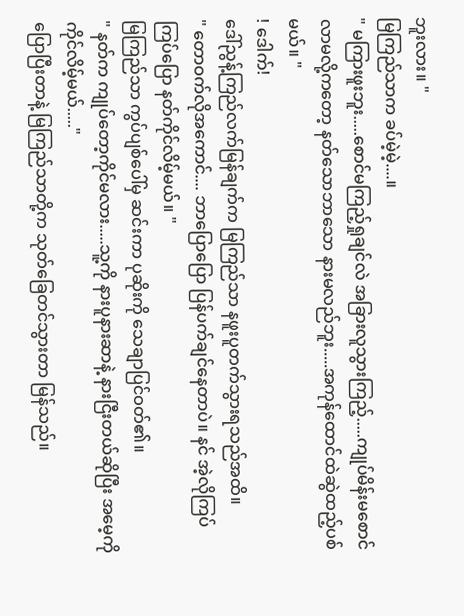ဘူးလား။ "
မြကြည်သာက ခပ်မဲ့မဲ့....။
" မကြားဖူးဘူး.....စောင်မကြည့်ရှုချင်လဲ အခြားလူသွားကြည့်.....ကျုပ်မိန်းမစောင်လာမလို့ကတော့ နတ်သောဘာသော နားမလည်ဘူး.....အကုန်ထောင်ထဲဆွဲထည့်ပစ်မယ်။ "
! ဒေါက်!
ဒေါ်ညွန့်ကြည်လက်မြန်ချက်က မြကြည်သာ နဖူးပူတက်သွားရသည်အထိ။
" တောဝက်လိုအကောင်.... ဘာပြောပြော ပြန်ပက်ချင်နေတာပဲ။ နင် အဲ့လိုကြပ်ကြပ်ပြော နတ်ကိုင်လိမ့်မယ်။ "
မြကြည်သာ ကွပ်ပျစ်ပေါ်မှ ဆင်းကာ ပုဆိုးကို သေချာပြင်ဝတ်၏။
" နတ်က ကျုပ်တော့ကိုင်မလား.....သူ့ကို နားပူနားဆာနဲ့ နားငြီးတယ်ဆိုပြီး အမေ့ကို ကိုင်လိမ့်မယ်....."
ပြောပြီးတာနဲ့ မြကြည်သာတို့က သုတ်ခြေတင်သွားတာ မြန်သည်။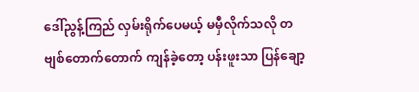ဒေါ်ညွန့်ကြည် လှမ်းရိုက်ပေမယ့် မမှီလိုက်သလို တဗျစ်တောက်တောက် ကျန်ခဲ့တော့ ပန်းဖူးသာ ပြန်ချော့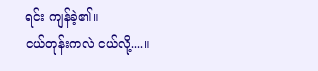ရင်း ကျန်ခဲ့၏။
ငယ်တုန်းကလဲ ငယ်လို့....။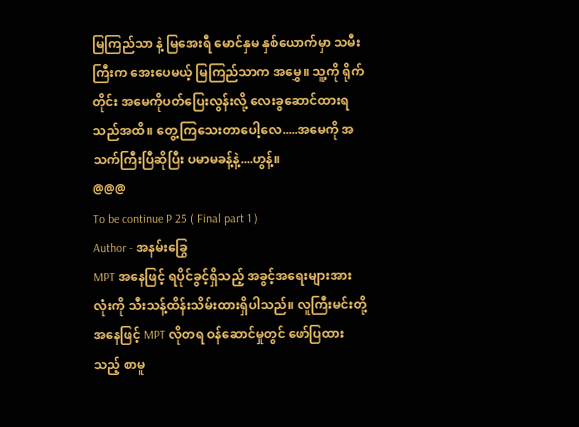မြကြည်သာ နဲ့ မြအေးရီ မောင်နှမ နှစ်ယောက်မှာ သမီးကြီးက အေးပေမယ့် မြကြည်သာက အမွှေ။ သူ့ကို ရိုက်တိုင်း အမေကိုပတ်ပြေးလွန်းလို့ လေးခွဆောင်ထားရသည်အထိ။ တွေ့ကြသေးတာပေါ့လေ.....အမေကို အသက်ကြီးပြီဆိုပြီး ပမာမခန့်နဲ့....ဟွန့်။
@@@
To be continue P 25 ( Final part 1 )
Author - အနမ်းခြွေ
MPT အနေဖြင့် ရပိုင်ခွင့်ရှိသည့် အခွင့်အရေးများအားလုံးကို သီးသန့်ထိန်းသိမ်းထားရှိပါသည်။ လူကြီးမင်းတို့အနေဖြင့် MPT လိုတရ ဝန်ဆောင်မှုတွင် ဖော်ပြထားသည့် စာမူ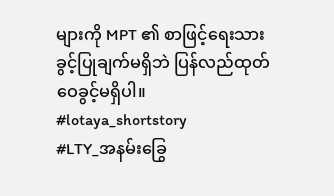များကို MPT ၏ စာဖြင့်ရေးသားခွင့်ပြုချက်မရှိဘဲ ပြန်လည်ထုတ်ဝေခွင့်မရှိပါ။
#lotaya_shortstory
#LTY_အနမ်းခြွေ